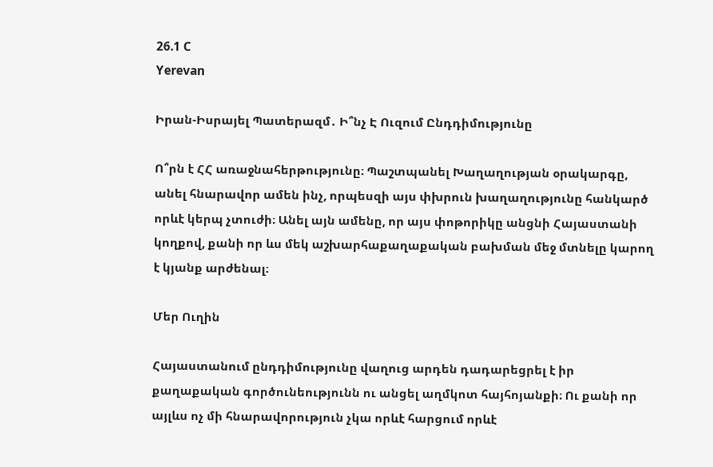26.1 C
Yerevan

Իրան-Իսրայել Պատերազմ․ Ի՞նչ Է Ուզում Ընդդիմությունը

Ո՞րն է ՀՀ առաջնահերթությունը։ Պաշտպանել Խաղաղության օրակարգը, անել հնարավոր ամեն ինչ, որպեսզի այս փխրուն խաղաղությունը հանկարծ որևէ կերպ չտուժի։ Անել այն ամենը, որ այս փոթորիկը անցնի Հայաստանի կողքով, քանի որ ևս մեկ աշխարհաքաղաքական բախման մեջ մտնելը կարող է կյանք արժենալ։

Մեր Ուղին

Հայաստանում ընդդիմությունը վաղուց արդեն դադարեցրել է իր քաղաքական գործունեությունն ու անցել աղմկոտ հայհոյանքի։ Ու քանի որ այլևս ոչ մի հնարավորություն չկա որևէ հարցում որևէ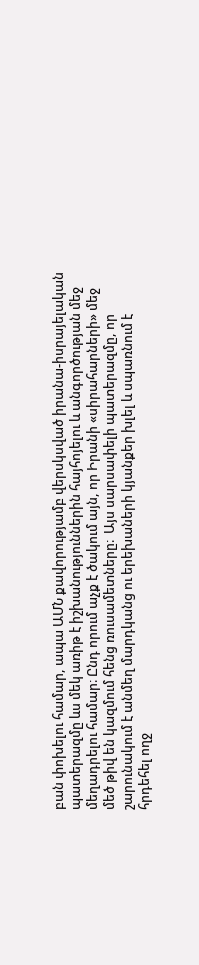բան փոխելու համար, ապա ԱՄՆ քավորությամբ վերսկսված իրանա-իսրայելական պատերազմը ևս մեկ առիթ է իշխանություններին հայհոյելու և անգործության մեջ մեղադրելու համար։ Ընդ որում աչք է ծակում այն, որ Իրանի «սիրահարների» մեջ մեծ թիվ են կազմում հենց ռուսամետները։  Այս սարսափելի պատերազմը, որ շարունակում է անմեղ մարդկանց ու երեխաների կյանքեր խլել և սպառնում է հրդեհել ողջ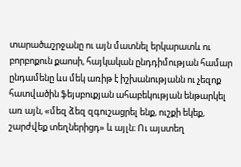տարածաշրջանը ու այն մատնել երկարատև ու բորբոքուն քաոսի, հայկական ընդդիմության համար ընդամենը ևս մեկ առիթ է իշխանությանն ու չեզոք հատվածին ֆեյսբուքյան ահաբեկության ենթարկել առ այն, «մեզ ձեզ զգուշացրել ենք, ուշքի եկեք, շարժվեք տեղներիցդ» և այլն։ Ու այստեղ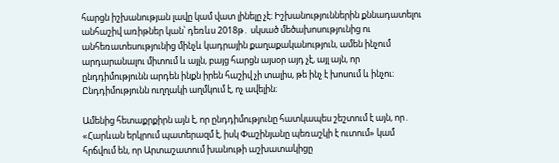հարցն իշխանության լավը կամ վատ լինելը չէ։ Իշխանություններին քննադատելու անհաշիվ առիթներ կան՝ դեռևս 2018թ․ սկսած մեծախոսությունից ու անհեռատեսությունից մինչև կադրային քաղաքականություն, ամեն ինչում արդարանալու միտում և այլն, բայց հարցն այսօր այդ չէ, այլ այն, որ ընդդիմությունն արդեն ինքն իրեն հաշիվ չի տալիս, թե ինչ է խոսում և ինչու։ Ընդդիմությունն ուղղակի աղմկում է, ոչ ավելին։

Ամենից հետաքրքիրն այն է, որ ընդդիմությունը հատկապես շեշտում է այն, որ․ «Հարևան երկրում պատերազմ է, իսկ Փաշինյանը պեռաշկի է ուտում» կամ հրճվում են, որ Արտաշատում խանութի աշխատակիցը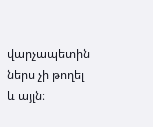վարչապետին ներս չի թողել և այլն։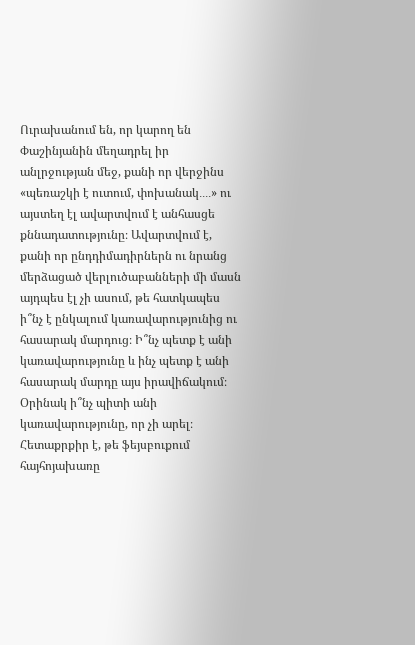Ուրախանում են, որ կարող են Փաշինյանին մեղադրել իր անլրջության մեջ, քանի որ վերջինս «պեռաշկի է ուտում, փոխանակ․․․․» ու այստեղ էլ ավարտվում է անհասցե քննադատությունը։ Ավարտվում է, քանի որ ընդդիմադիրներն ու նրանց մերձացած վերլուծաբանների մի մասն այդպես էլ չի ասում, թե հատկապես ի՞նչ է ընկալում կառավարությունից ու հասարակ մարդուց։ Ի՞նչ պետք է անի կառավարությունը և ինչ պետք է անի հասարակ մարդը այս իրավիճակում։ Օրինակ ի՞նչ պիտի անի կառավարությունը, որ չի արել։ Հետաքրքիր է, թե ֆեյսբուքում հայհոյախառը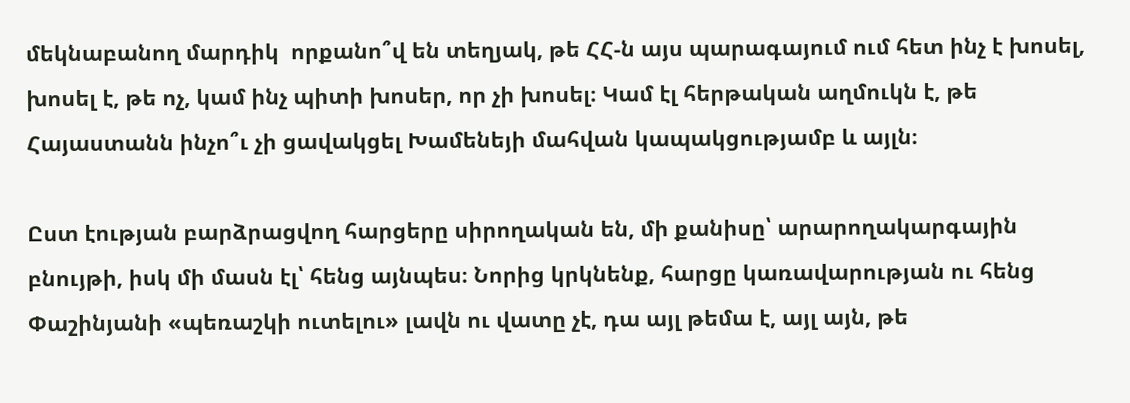մեկնաբանող մարդիկ  որքանո՞վ են տեղյակ, թե ՀՀ‑ն այս պարագայում ում հետ ինչ է խոսել, խոսել է, թե ոչ, կամ ինչ պիտի խոսեր, որ չի խոսել։ Կամ էլ հերթական աղմուկն է, թե Հայաստանն ինչո՞ւ չի ցավակցել Խամենեյի մահվան կապակցությամբ և այլն։

Ըստ էության բարձրացվող հարցերը սիրողական են, մի քանիսը՝ արարողակարգային բնույթի, իսկ մի մասն էլ՝ հենց այնպես։ Նորից կրկնենք, հարցը կառավարության ու հենց Փաշինյանի «պեռաշկի ուտելու» լավն ու վատը չէ, դա այլ թեմա է, այլ այն, թե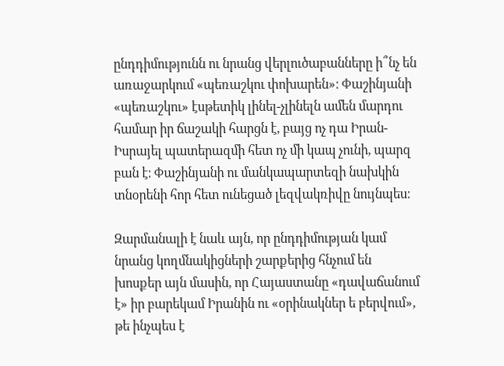ընդդիմությունն ու նրանց վերլուծաբանները ի՞նչ են առաջարկում «պեռաշկու փոխարեն»։ Փաշինյանի «պեռաշկու» էսթետիկ լինել-չլինելն ամեն մարդու համար իր ճաշակի հարցն է, բայց ոչ դա Իրան-Իսրայել պատերազմի հետ ոչ մի կապ չունի, պարզ բան է։ Փաշինյանի ու մանկապարտեզի նախկին տնօրենի հոր հետ ունեցած լեզվակռիվը նույնպես։

Զարմանալի է նաև այն, որ ընդդիմության կամ նրանց կողմնակիցների շարքերից հնչում են խոսքեր այն մասին, որ Հայաստանը «դավաճանում է» իր բարեկամ Իրանին ու «օրինակներ ե բերվում», թե ինչպես է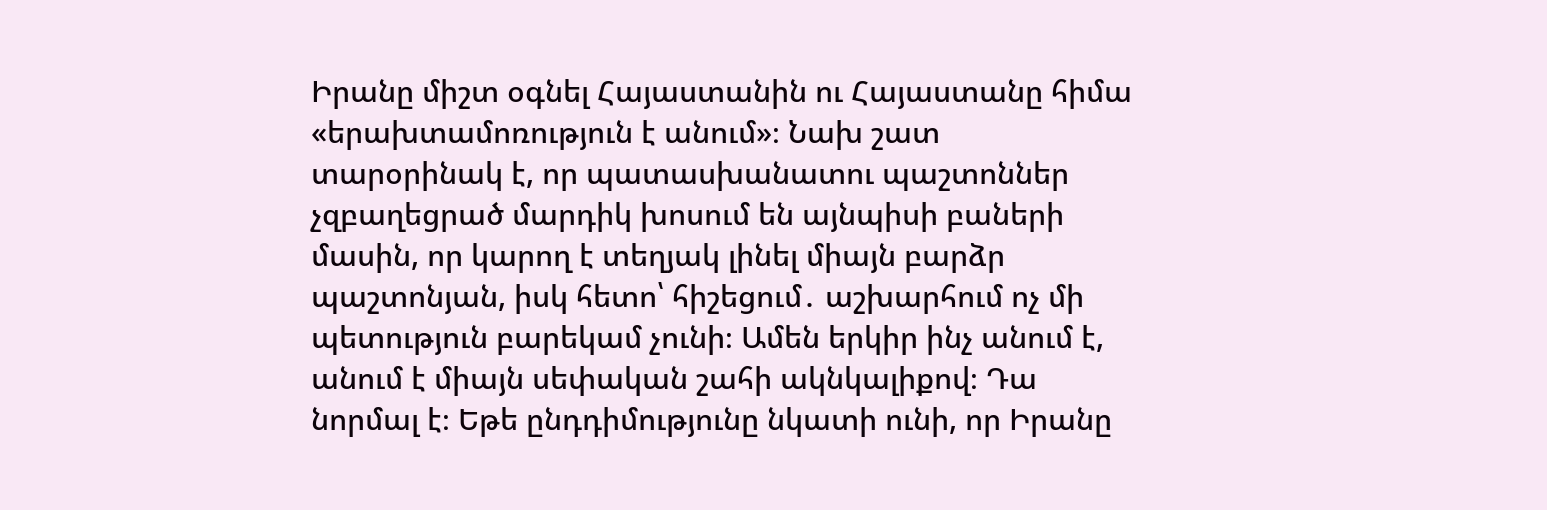Իրանը միշտ օգնել Հայաստանին ու Հայաստանը հիմա «երախտամոռություն է անում»։ Նախ շատ տարօրինակ է, որ պատասխանատու պաշտոններ չզբաղեցրած մարդիկ խոսում են այնպիսի բաների մասին, որ կարող է տեղյակ լինել միայն բարձր պաշտոնյան, իսկ հետո՝ հիշեցում․ աշխարհում ոչ մի պետություն բարեկամ չունի։ Ամեն երկիր ինչ անում է, անում է միայն սեփական շահի ակնկալիքով։ Դա նորմալ է։ Եթե ընդդիմությունը նկատի ունի, որ Իրանը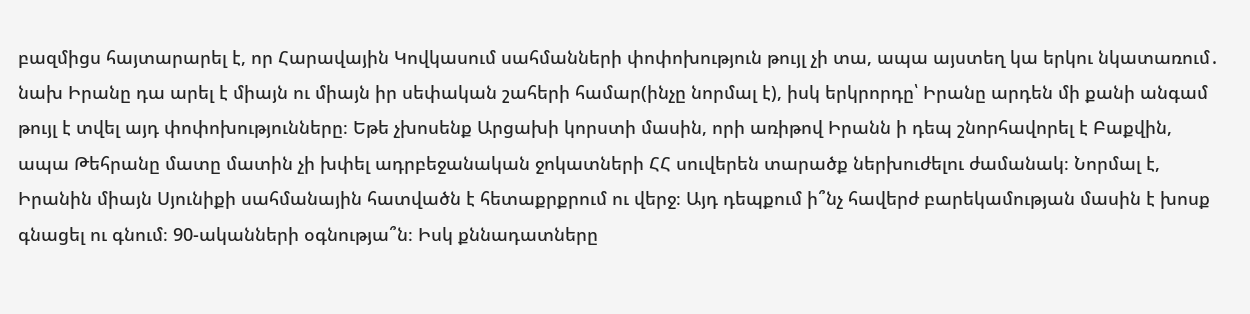բազմիցս հայտարարել է, որ Հարավային Կովկասում սահմանների փոփոխություն թույլ չի տա, ապա այստեղ կա երկու նկատառում․ նախ Իրանը դա արել է միայն ու միայն իր սեփական շահերի համար(ինչը նորմալ է), իսկ երկրորդը՝ Իրանը արդեն մի քանի անգամ թույլ է տվել այդ փոփոխությունները։ Եթե չխոսենք Արցախի կորստի մասին, որի առիթով Իրանն ի դեպ շնորհավորել է Բաքվին, ապա Թեհրանը մատը մատին չի խփել ադրբեջանական ջոկատների ՀՀ սուվերեն տարածք ներխուժելու ժամանակ։ Նորմալ է, Իրանին միայն Սյունիքի սահմանային հատվածն է հետաքրքրում ու վերջ։ Այդ դեպքում ի՞նչ հավերժ բարեկամության մասին է խոսք գնացել ու գնում։ 90-ականների օգնությա՞ն։ Իսկ քննադատները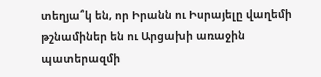տեղյա՞կ են, որ Իրանն ու Իսրայելը վաղեմի թշնամիներ են ու Արցախի առաջին պատերազմի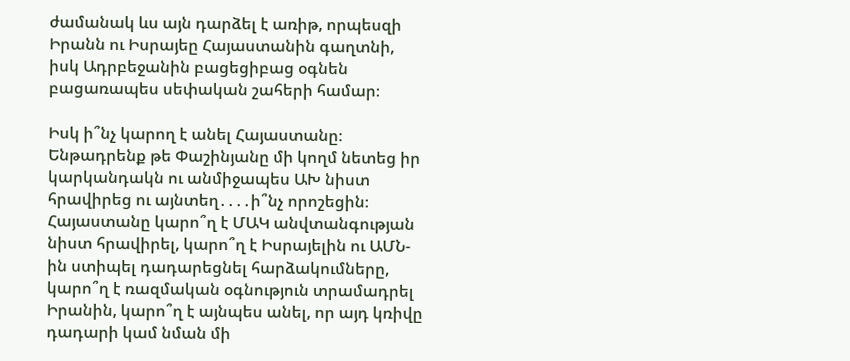ժամանակ ևս այն դարձել է առիթ, որպեսզի Իրանն ու Իսրայեը Հայաստանին գաղտնի, իսկ Ադրբեջանին բացեցիբաց օգնեն բացառապես սեփական շահերի համար։

Իսկ ի՞նչ կարող է անել Հայաստանը։ Ենթադրենք թե Փաշինյանը մի կողմ նետեց իր կարկանդակն ու անմիջապես ԱԽ նիստ հրավիրեց ու այնտեղ․․․․ի՞նչ որոշեցին։ Հայաստանը կարո՞ղ է ՄԱԿ անվտանգության նիստ հրավիրել, կարո՞ղ է Իսրայելին ու ԱՄՆ-ին ստիպել դադարեցնել հարձակումները, կարո՞ղ է ռազմական օգնություն տրամադրել Իրանին, կարո՞ղ է այնպես անել, որ այդ կռիվը դադարի կամ նման մի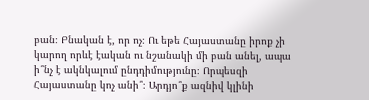բան։ Բնական է, որ ոչ։ Ու եթե Հայաստանը իրոք չի կարող որևէ էական ու նշանակի մի բան անել, ապա ի՞նչ է ակնկալում ընդդիմությունը։ Որպեսզի Հայաստանը կոչ անի՞։ Արդյո՞ք ազնիվ կլինի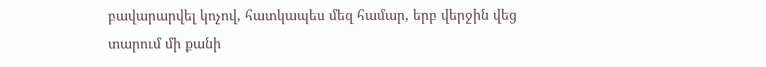բավարարվել կոչով, հատկապես մեզ համար, երբ վերջին վեց տարում մի քանի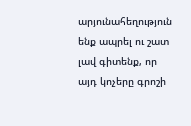արյունահեղություն ենք ապրել ու շատ լավ գիտենք, որ այդ կոչերը գրոշի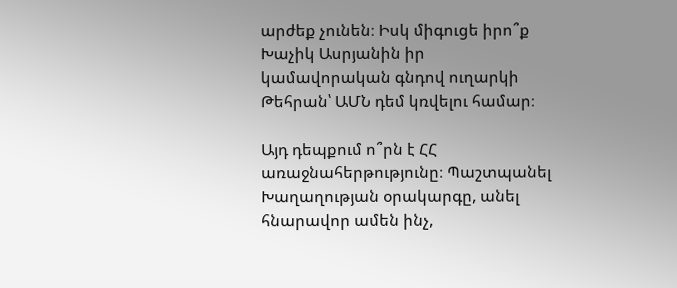արժեք չունեն։ Իսկ միգուցե իրո՞ք Խաչիկ Ասրյանին իր կամավորական գնդով ուղարկի Թեհրան՝ ԱՄՆ դեմ կռվելու համար։

Այդ դեպքում ո՞րն է ՀՀ առաջնահերթությունը։ Պաշտպանել Խաղաղության օրակարգը, անել հնարավոր ամեն ինչ,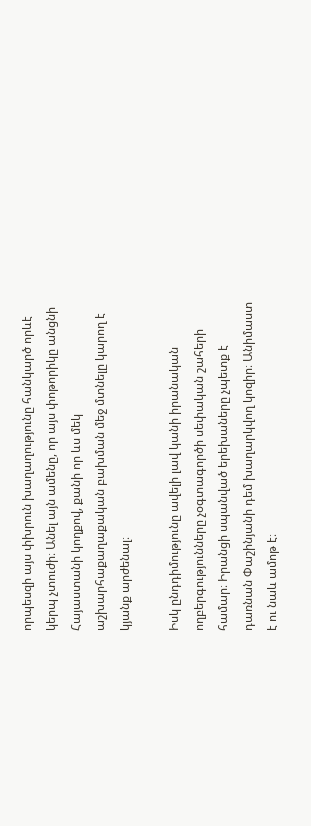որպեսզի այս փխրուն խաղաղությունը հանկարծ որևէ կերպ չտուժի։ Անել այն ամենը, որ այս փոթորիկը անցնի Հայաստանի կողքով, քանի որ ևս մեկ աշխարհաքաղաքական բախման մեջ մտնելը կարող է կյանք արժենալ։

Իսկ ընդդիմությունը ավելի լավ կանի իրանական ողբերգությունները չօգտագործի սեփական շահերի համար։ Իրանցի սպանված երեխաները չպետք է դառնան Փաշինյանի դեմ խաղարկվող կոզիր։ Անիմաստ է ու նաև ամոթ է։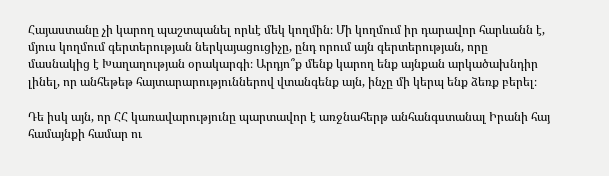Հայաստանը չի կարող պաշտպանել որևէ մեկ կողմին։ Մի կողմում իր դարավոր հարևանն է, մյուս կողմում գերտերության ներկայացուցիչը, ընդ որում այն գերտերության, որը մասնակից է Խաղաղության օրակարգի։ Արդյո՞ք մենք կարող ենք այնքան արկածախնդիր լինել, որ անհեթեթ հայտարարություններով վտանգենք այն, ինչը մի կերպ ենք ձեռք բերել։

Դե իսկ այն, որ ՀՀ կառավարությունը պարտավոր է առջնահերթ անհանգստանալ Իրանի հայ համայնքի համար ու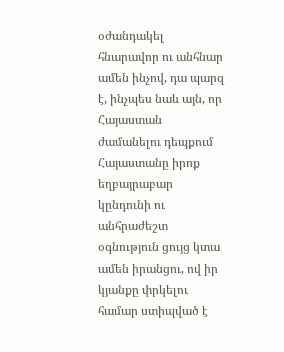օժանդակել հնարավոր ու անհնար ամեն ինչով, դա պարզ է, ինչպես նաև այն, որ Հայաստան ժամանելու դեպքում Հայաստանը իրոք եղբայրաբար կընդունի ու անհրաժեշտ օգնություն ցույց կտա ամեն իրանցու, ով իր կյանքը փրկելու համար ստիպված է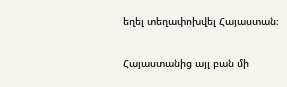եղել տեղափոխվել Հայաստան։

Հայաստանից այլ բան մի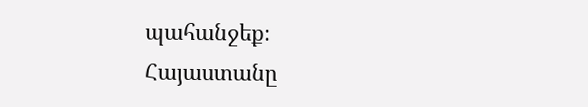պահանջեք։ Հայաստանը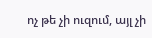ոչ թե չի ուզում, այլ չի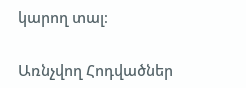կարող տալ։

Առնչվող Հոդվածներ